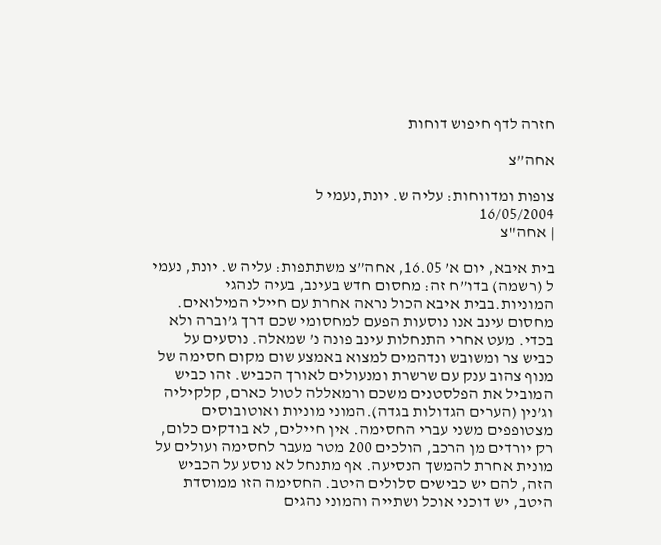חזרה לדף חיפוש דוחות

אחה”צ

צופות ומדווחות: עליה ש. יונת,נעמי ל
16/05/2004
| אחה"צ

בית איבא, יום א’ 16.05, אחה”צ משתתפות: עליה ש. יונת, נעמי ל (רשמה) בדו”ח זה: מחסום חדש בעינב, בעיה לנהגי המוניות.בבית איבא הכול נראה אחרת עם חיילי המילואים. מחסום עינב אנו נוסעות הפעם למחסומי שכם דרך ג’וברה ולא בכדי. מעט אחרי התנחלות עינב פונה נ’ שמאלה. נוסעים על כביש צר ומשובש ונדהמים למצוא באמצע שום מקום חסימה של מנוף צהוב ענק עם שרשרת ומנעולים לאורך הכביש. זהו כביש המוביל את הפלסטנים משכם ורמאללה לטול כארם, קלקיליה וג’נין (הערים הגדולות בגדה).המוני מוניות ואוטובוסים מצטופפים משני עברי החסימה. אין חיילים, לא בודקים כלום, רק יורדים מן הרכב, הולכים 200 מטר מעבר לחסימה ועולים על מונית אחרת להמשך הנסיעה. אף מתנחל לא נוסע על הכביש הזה, להם יש כבישים סלולים היטב. החסימה הזו ממוסדת היטב, יש דוכני אוכל ושתייה והמוני נהגים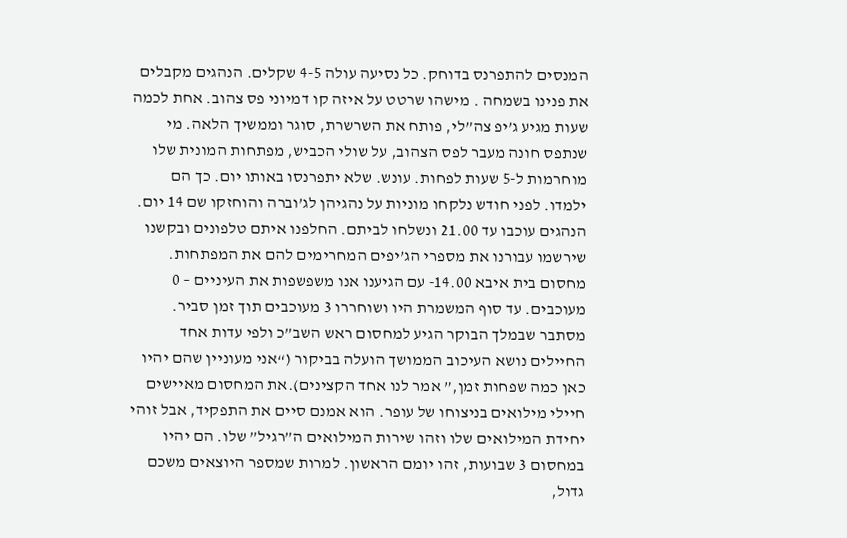המנסים להתפרנס בדוחק. כל נסיעה עולה 4-5 שקלים. הנהגים מקבלים את פנינו בשמחה . מישהו שרטט על איזה קו דמיוני פס צהוב. אחת לכמה שעות מגיע ג’יפ צה”לי, פותח את השרשרת, סוגר וממשיך הלאה. מי שנתפס חונה מעבר לפס הצהוב, על שולי הכביש, מפתחות המונית שלו מוחרמות ל-5 שעות לפחות. עונש. שלא יתפרנסו באותו יום. כך הם ילמדו. לפני חודש נלקחו מוניות על נהגיהן לג’וברה והוחזקו שם 14 יום. הנהגים עוכבו עד 21.00 ונשלחו לביתם. החלפנו איתם טלפונים ובקשנו שירשמו עבורנו את מספרי הג’יפים המחרימים להם את המפתחות. מחסום בית איבא 14.00- עם הגיענו אנו משפשפות את העיניים – 0 מעוכבים. עד סוף המשמרת היו ושוחררו 3 מעוכבים תוך זמן סביר. מסתבר שבמלך הבוקר הגיע למחסום ראש השב”כ ולפי עדות אחד החיילים נושא העיכוב הממושך הועלה בביקור (“אני מעוניין שהם יהיו כאן כמה שפחות זמן,” אמר לנו אחד הקצינים).את המחסום מאיישים חיילי מילואים בניצוחו של עופר. הוא אמנם סיים את התפקיד, אבל זוהי יחידת המילואים שלו וזהו שירות המילואים ה”רגיל” שלו. הם יהיו במחסום 3 שבועות, זהו יומם הראשון. למרות שמספר היוצאים משכם גדול,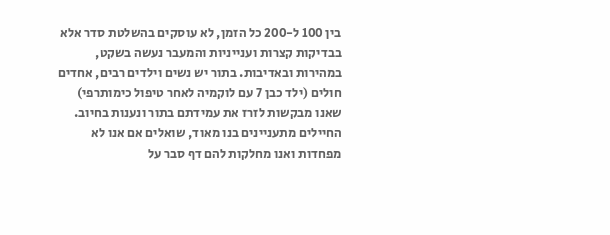בין 100 ל-200 כל הזמן, לא עוסקים בהשלטת סדר אלא בבדיקות קצרות וענייניות והמעבר נעשה בשקט, במהירות ובאדיבות. בתור יש נשים וילדים רבים, אחדים חולים (ילד כבן 7 עם לוקמיה לאחר טיפול כימותרפי) שאנו מבקשות לזרז את עמידתם בתור ונענות בחיוב. החיילים מתעניינים בנו מאוד, שואלים אם אנו לא מפחדות ואנו מחלקות להם דף סבר על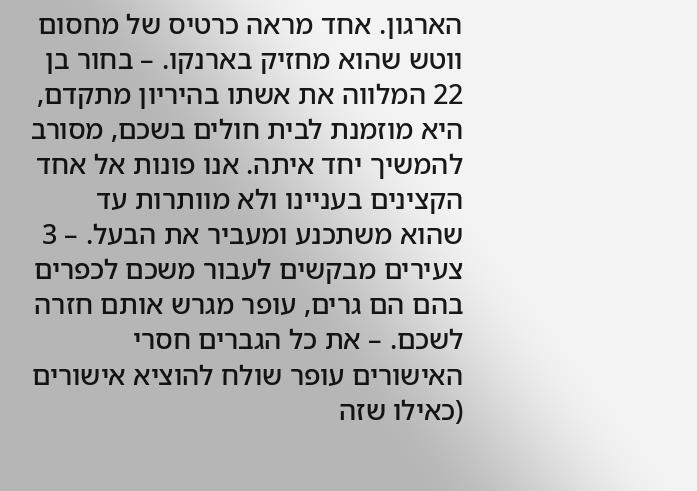הארגון. אחד מראה כרטיס של מחסום ווטש שהוא מחזיק בארנקו. – בחור בן 22 המלווה את אשתו בהיריון מתקדם, היא מוזמנת לבית חולים בשכם, מסורב להמשיך יחד איתה. אנו פונות אל אחד הקצינים בעניינו ולא מוותרות עד שהוא משתכנע ומעביר את הבעל. – 3 צעירים מבקשים לעבור משכם לכפרים בהם הם גרים, עופר מגרש אותם חזרה לשכם. – את כל הגברים חסרי האישורים עופר שולח להוציא אישורים (כאילו שזה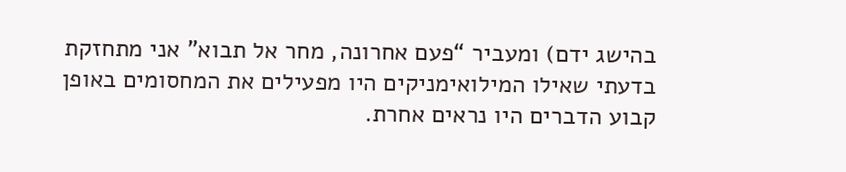בהישג ידם) ומעביר “פעם אחרונה, מחר אל תבוא” אני מתחזקת בדעתי שאילו המילואימניקים היו מפעילים את המחסומים באופן קבוע הדברים היו נראים אחרת.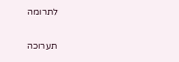לתרומה

תערוכה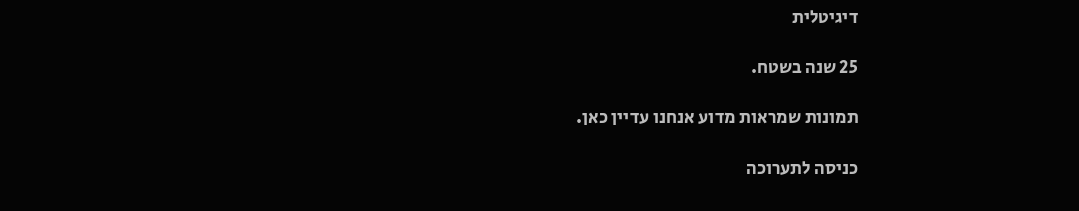דיגיטלית

25 שנה בשטח.

תמונות שמראות מדוע אנחנו עדיין כאן.

כניסה לתערוכה